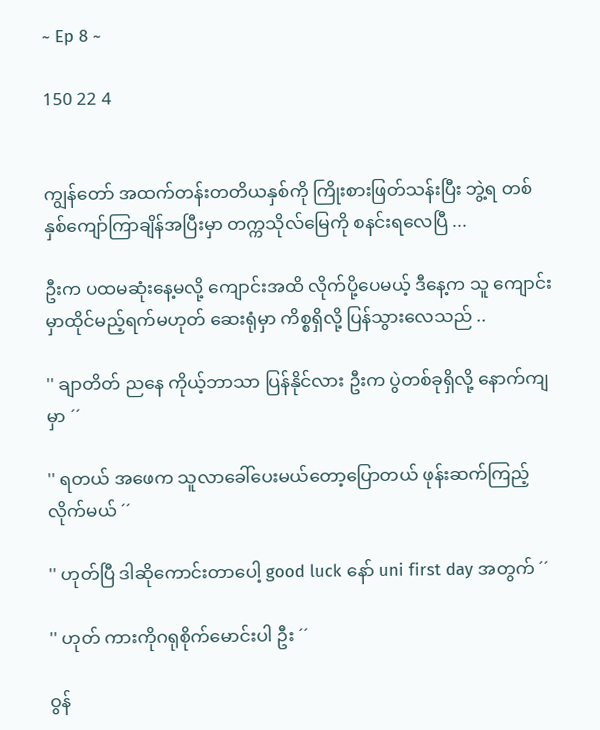~ Ep 8 ~

150 22 4


ကျွန်တော် အထက်တန်းတတိယနှစ်ကို ကြိုးစားဖြတ်သန်းပြီး ဘွဲ့ရ တစ်နှစ်ကျော်ကြာချိန်အပြီးမှာ တက္ကသိုလ်မြေကို စနင်းရလေပြီ ...

ဦးက ပထမဆုံးနေ့မလို့ ကျောင်းအထိ လိုက်ပို့ပေမယ့် ဒီနေ့က သူ ကျောင်းမှာထိုင်မည့်ရက်မဟုတ် ဆေးရုံမှာ ကိစ္စရှိလို့ ပြန်သွားလေသည် ..

'' ချာတိတ် ညနေ ကိုယ့်ဘာသာ ပြန်နိုင်လား ဦးက ပွဲတစ်ခုရှိလို့ နောက်ကျမှာ ´´

'' ရတယ် အဖေက သူလာခေါ်ပေးမယ်တော့ပြောတယ် ဖုန်းဆက်ကြည့်လိုက်မယ် ´´

'' ဟုတ်ပြီ ဒါဆိုကောင်းတာပေါ့ good luck နော် uni first day အတွက် ´´

'' ဟုတ် ကားကိုဂရုစိုက်မောင်းပါ ဦး ´´

ဝွန်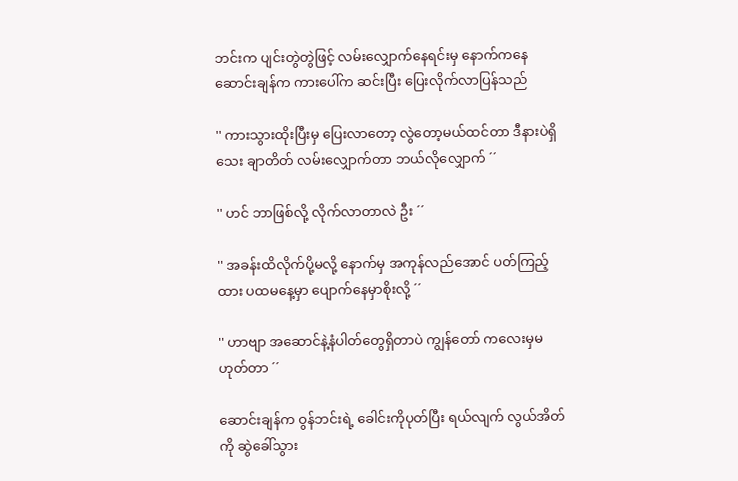ဘင်းက ပျင်းတွဲတွဲဖြင့် လမ်းလျှောက်နေရင်းမှ နောက်ကနေ ဆောင်းချန်က ကားပေါ်က ဆင်းပြီး ပြေးလိုက်လာပြန်သည်

'' ကားသွားထိုးပြီးမှ ပြေးလာတော့ လွဲတော့မယ်ထင်တာ ဒီနားပဲရှိသေး ချာတိတ် လမ်းလျှောက်တာ ဘယ်လိုလျှောက် ´´

'' ဟင် ဘာဖြစ်လို့ လိုက်လာတာလဲ ဦး ´´

'' အခန်းထိလိုက်ပို့မလို့ နောက်မှ အကုန်လည်အောင် ပတ်ကြည့်ထား ပထမနေ့မှာ ပျောက်နေမှာစိုးလို့ ´´

'' ဟာဗျာ အဆောင်နဲ့နံပါတ်တွေရှိတာပဲ ကျွန်တော် ကလေးမှမဟုတ်တာ ´´

ဆောင်းချန်က ဝွန်ဘင်းရဲ့ ခေါင်းကိုပုတ်ပြီး ရယ်လျက် လွယ်အိတ်ကို ဆွဲခေါ်သွား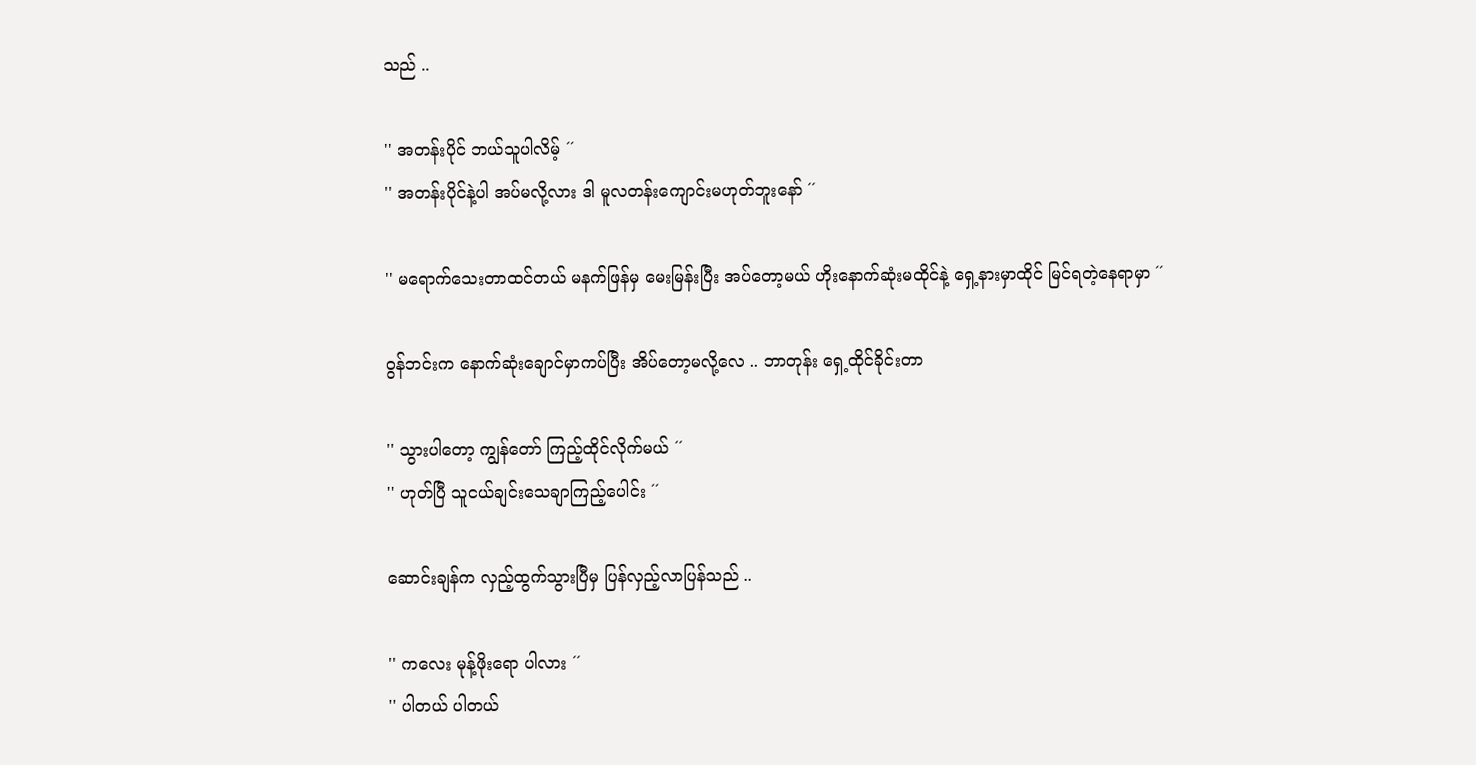သည် ..

'' အတန်းပိုင် ဘယ်သူပါလိမ့် ´´
'' အတန်းပိုင်နဲ့ပါ အပ်မလို့လား ဒါ မူလတန်းကျောင်းမဟုတ်ဘူးနော် ´´

'' မရောက်သေးတာထင်တယ် မနက်ဖြန်မှ မေးမြန်းပြီး အပ်တော့မယ် ဟိုးနောက်ဆုံးမထိုင်နဲ့ ရှေ့နားမှာထိုင် မြင်ရတဲ့နေရာမှာ ´´

ဝွန်ဘင်းက နောက်ဆုံးချောင်မှာကပ်ပြီး အိပ်တော့မလို့လေ .. ဘာတုန်း ရှေ့ထိုင်ခိုင်းတာ

'' သွားပါတော့ ကျွန်တော် ကြည့်ထိုင်လိုက်မယ် ´´
'' ဟုတ်ပြီ သူငယ်ချင်းသေချာကြည့်ပေါင်း ´´

ဆောင်းချန်က လှည့်ထွက်သွားပြီမှ ပြန်လှည့်လာပြန်သည် ..

'' ကလေး မုန့်ဖိုးရော ပါလား ´´
'' ပါတယ် ပါတယ်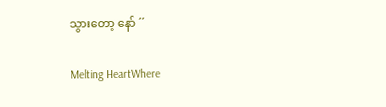သွားတော့ နော် ´´

Melting HeartWhere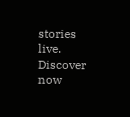stories live. Discover now